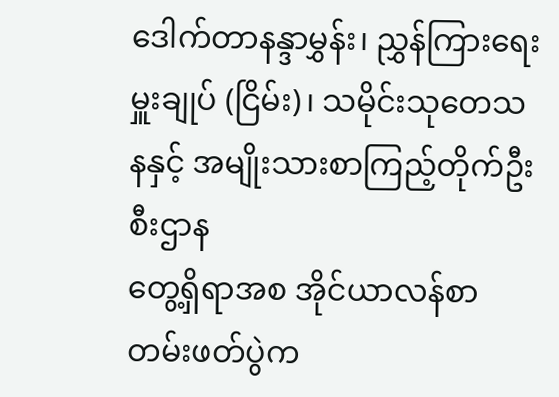ဒေါက်တာနန္ဒာမွှန်း၊ ညွှန်ကြားရေးမှူးချုပ် (ငြိမ်း)၊ သမိုင်းသုတေသနနှင့် အမျိုးသားစာကြည့်တိုက်ဦးစီးဌာန
တွေ့ရှိရာအစ အိုင်ယာလန်စာတမ်းဖတ်ပွဲက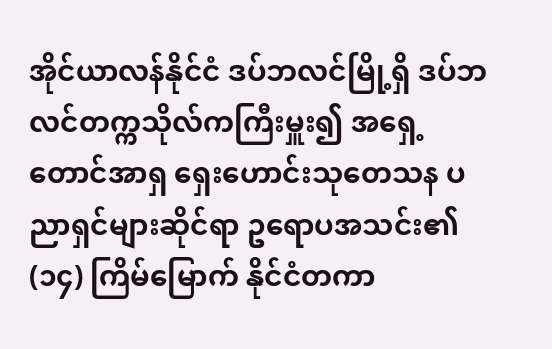အိုင်ယာလန်နိုင်ငံ ဒပ်ဘလင်မြို့ရှိ ဒပ်ဘလင်တက္ကသိုလ်ကကြီးမှူး၍ အရှေ့တောင်အာရှ ရှေးဟောင်းသုတေသန ပညာရှင်များဆိုင်ရာ ဥရောပအသင်း၏ (၁၄) ကြိမ်မြောက် နိုင်ငံတကာ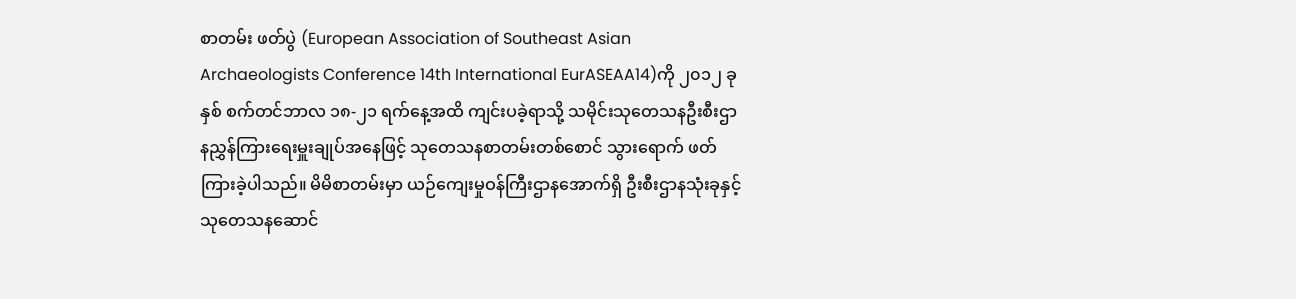စာတမ်း ဖတ်ပွဲ (European Association of Southeast Asian Archaeologists Conference 14th International EurASEAA14)ကို ၂၀၁၂ ခုနှစ် စက်တင်ဘာလ ၁၈-၂၁ ရက်နေ့အထိ ကျင်းပခဲ့ရာသို့ သမိုင်းသုတေသနဦးစီးဌာနညွှန်ကြားရေးမှူးချုပ်အနေဖြင့် သုတေသနစာတမ်းတစ်စောင် သွားရောက် ဖတ်ကြားခဲ့ပါသည်။ မိမိစာတမ်းမှာ ယဉ်ကျေးမှုဝန်ကြီးဌာနအောက်ရှိ ဦးစီးဌာနသုံးခုနှင့် သုတေသနဆောင်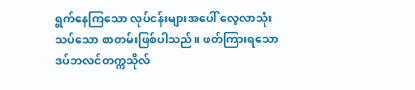ရွက်နေကြသော လုပ်ငန်းများအပေါ် လေ့လာသုံးသပ်သော စာတမ်းဖြစ်ပါသည်။ ဖတ်ကြားရသော ဒပ်ဘလင်တက္ကသိုလ်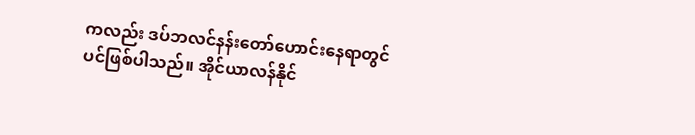ကလည်း ဒပ်ဘလင်နန်းတော်ဟောင်းနေရာတွင်ပင်ဖြစ်ပါသည်။ အိုင်ယာလန်နိုင်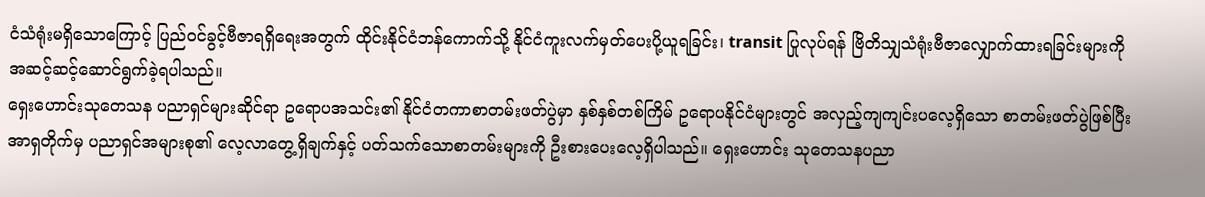ငံသံရုံးမရှိသောကြောင့် ပြည်ဝင်ခွင့်ဗီဇာရရှိရေးအတွက် ထိုင်းနိုင်ငံဘန်ကောက်သို့ နိုင်ငံကူးလက်မှတ်ပေးပို့ယူရခြင်း၊ transit ပြုလုပ်ရန် ဗြိတိသျှသံရုံးဗီဇာလျှောက်ထားရခြင်းများကို အဆင့်ဆင့်ဆောင်ရွက်ခဲ့ရပါသည်။
ရှေးဟောင်းသုတေသန ပညာရှင်များဆိုင်ရာ ဥရောပအသင်း၏ နိုင်ငံတကာစာတမ်းဖတ်ပွဲမှာ နှစ်နှစ်တစ်ကြိမ် ဥရောပနိုင်ငံများတွင် အလှည့်ကျကျင်းပလေ့ရှိသော စာတမ်းဖတ်ပွဲဖြစ်ပြီး အာရှတိုက်မှ ပညာရှင်အများစု၏ လေ့လာတွေ့ရှိချက်နှင့် ပတ်သက်သောစာတမ်းများကို ဦးစားပေးလေ့ရှိပါသည်။ ရှေးဟောင်း သုတေသနပညာ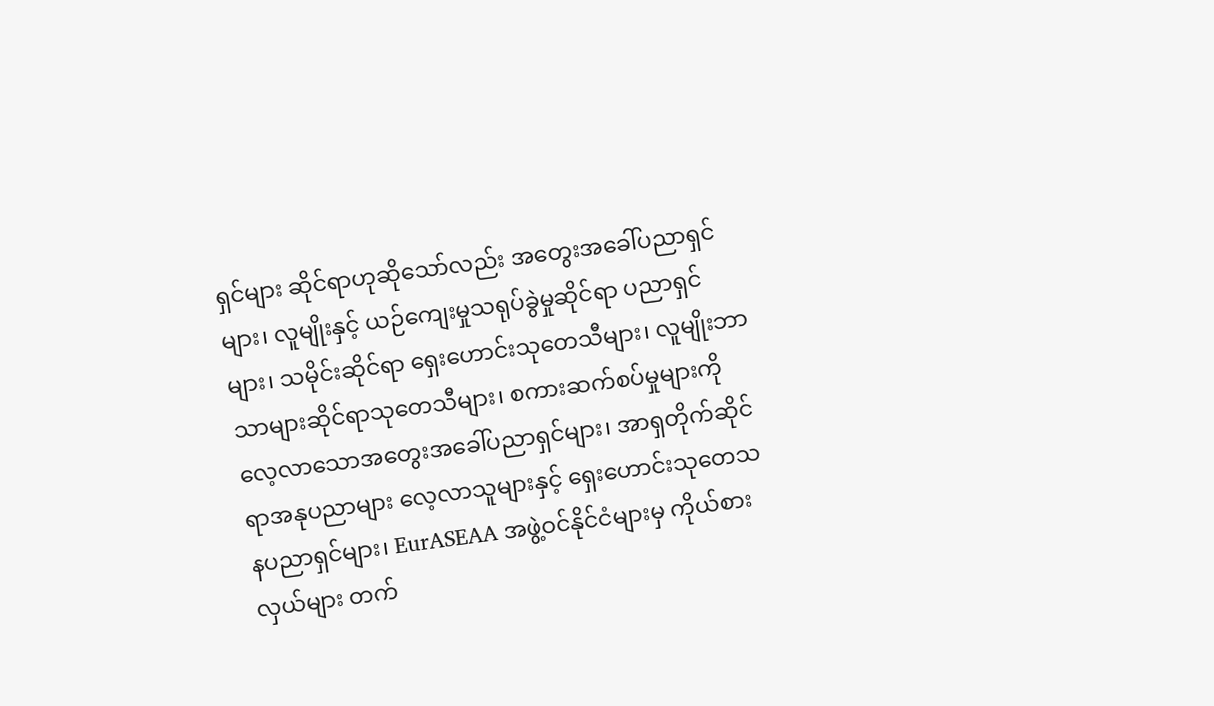ရှင်များ ဆိုင်ရာဟုဆိုသော်လည်း အတွေးအခေါ်ပညာရှင်များ၊ လူမျိုးနှင့် ယဉ်ကျေးမှုသရုပ်ခွဲမှုဆိုင်ရာ ပညာရှင်များ၊ သမိုင်းဆိုင်ရာ ရှေးဟောင်းသုတေသီများ၊ လူမျိုးဘာသာများဆိုင်ရာသုတေသီများ၊ စကားဆက်စပ်မှုများကို လေ့လာသောအတွေးအခေါ်ပညာရှင်များ၊ အာရှတိုက်ဆိုင်ရာအနုပညာများ လေ့လာသူများနှင့် ရှေးဟောင်းသုတေသနပညာရှင်များ၊ EurASEAA အဖွဲ့ဝင်နိုင်ငံများမှ ကိုယ်စားလှယ်များ တက်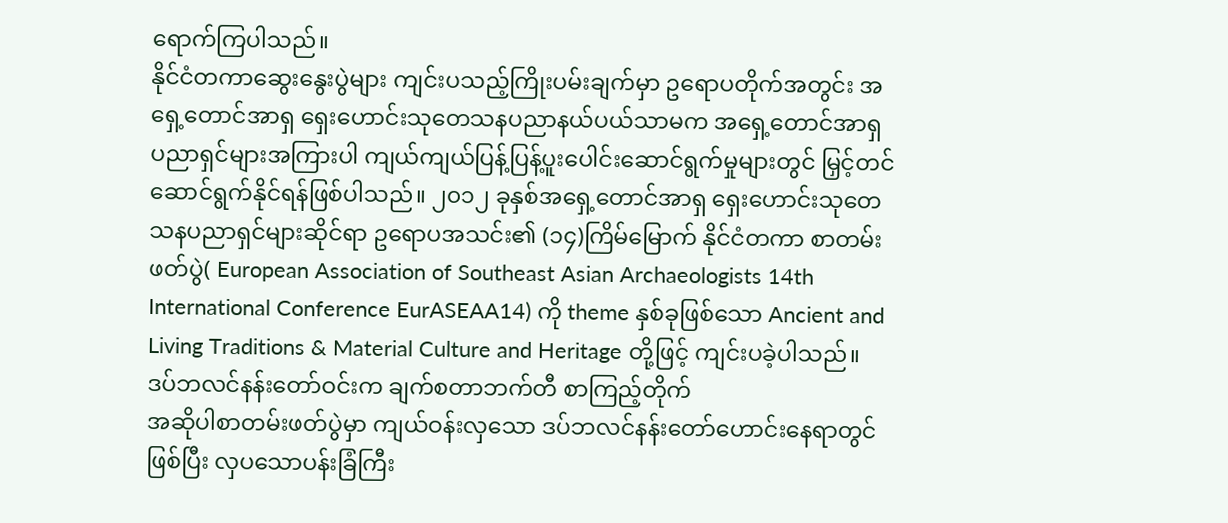ရောက်ကြပါသည်။
နိုင်ငံတကာဆွေးနွေးပွဲများ ကျင်းပသည့်ကြိုးပမ်းချက်မှာ ဥရောပတိုက်အတွင်း အရှေ့တောင်အာရှ ရှေးဟောင်းသုတေသနပညာနယ်ပယ်သာမက အရှေ့တောင်အာရှ ပညာရှင်များအကြားပါ ကျယ်ကျယ်ပြန့်ပြန့်ပူးပေါင်းဆောင်ရွက်မှုများတွင် မြှင့်တင်ဆောင်ရွက်နိုင်ရန်ဖြစ်ပါသည်။ ၂၀၁၂ ခုနှစ်အရှေ့တောင်အာရှ ရှေးဟောင်းသုတေသနပညာရှင်များဆိုင်ရာ ဥရောပအသင်း၏ (၁၄)ကြိမ်မြောက် နိုင်ငံတကာ စာတမ်းဖတ်ပွဲ( European Association of Southeast Asian Archaeologists 14th International Conference EurASEAA14) ကို theme နှစ်ခုဖြစ်သော Ancient and Living Traditions & Material Culture and Heritage တို့ဖြင့် ကျင်းပခဲ့ပါသည်။
ဒပ်ဘလင်နန်းတော်ဝင်းက ချက်စတာဘက်တီ စာကြည့်တိုက်
အဆိုပါစာတမ်းဖတ်ပွဲမှာ ကျယ်ဝန်းလှသော ဒပ်ဘလင်နန်းတော်ဟောင်းနေရာတွင်ဖြစ်ပြီး လှပသောပန်းခြံကြီး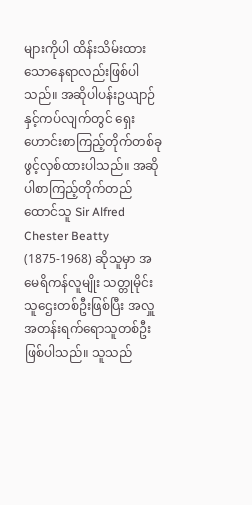များကိုပါ ထိန်းသိမ်းထားသောနေရာလည်းဖြစ်ပါသည်။ အဆိုပါပန်းဥယျာဉ်နှင့်ကပ်လျက်တွင် ရှေးဟောင်းစာကြည့်တိုက်တစ်ခု ဖွင့်လှစ်ထားပါသည်။ အဆိုပါစာကြည့်တိုက်တည်ထောင်သူ Sir Alfred Chester Beatty (1875-1968) ဆိုသူမှာ အမေရိကန်လူမျိုး သတ္တုမိုင်းသူဌေးတစ်ဦးဖြစ်ပြီး အလှူအတန်းရက်ရောသူတစ်ဦး ဖြစ်ပါသည်။ သူသည်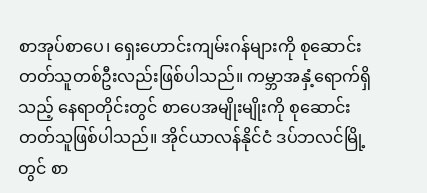စာအုပ်စာပေ၊ ရှေးဟောင်းကျမ်းဂန်များကို စုဆောင်းတတ်သူတစ်ဦးလည်းဖြစ်ပါသည်။ ကမ္ဘာအနှံ့ရောက်ရှိသည့် နေရာတိုင်းတွင် စာပေအမျိုးမျိုးကို စုဆောင်းတတ်သူဖြစ်ပါသည်။ အိုင်ယာလန်နိုင်ငံ ဒပ်ဘလင်မြို့တွင် စာ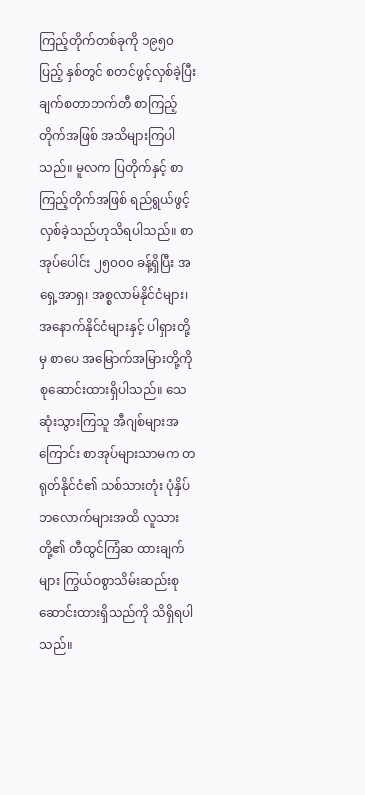ကြည့်တိုက်တစ်ခုကို ၁၉၅၀ပြည့် နှစ်တွင် စတင်ဖွင့်လှစ်ခဲ့ပြီး ချက်စတာဘက်တီ စာကြည့်တိုက်အဖြစ် အသိများကြပါသည်။ မူလက ပြတိုက်နှင့် စာကြည့်တိုက်အဖြစ် ရည်ရွယ်ဖွင့်လှစ်ခဲ့သည်ဟုသိရပါသည်။ စာအုပ်ပေါင်း ၂၅၀၀၀ ခန့်ရှိပြီး အရှေ့အာရှ၊ အစ္စလာမ်နိုင်ငံများ၊ အနောက်နိုင်ငံများနှင့် ပါရှားတို့မှ စာပေ အမြောက်အမြားတို့ကို စုဆောင်းထားရှိပါသည်။ သေဆုံးသွားကြသူ အီဂျစ်များအကြောင်း စာအုပ်များသာမက တရုတ်နိုင်ငံ၏ သစ်သားတုံး ပုံနှိပ်ဘလောက်များအထိ လူသားတို့၏ တီထွင်ကြံဆ ထားချက်များ ကြွယ်ဝစွာသိမ်းဆည်းစုဆောင်းထားရှိသည်ကို သိရှိရပါသည်။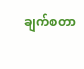ချက်စတာ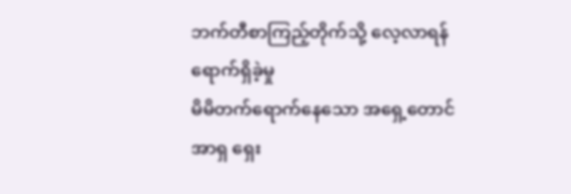ဘက်တီစာကြည့်တိုက်သို့ လေ့လာရန်ရောက်ရှိခဲ့မှု
မိမိတက်ရောက်နေသော အရှေ့တောင်အာရှ ရှေး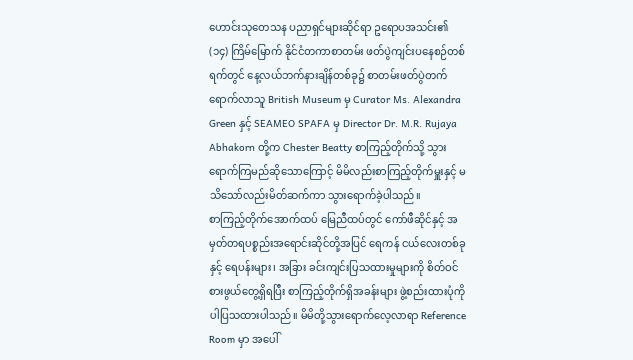ဟောင်းသုတေသန ပညာရှင်များဆိုင်ရာ ဥရောပအသင်း၏ (၁၄) ကြိမ်မြောက် နိုင်ငံတကာစာတမ်း ဖတ်ပွဲကျင်းပနေစဉ်တစ်ရက်တွင် နေ့လယ်ဘက်နားချိန်တစ်ခု၌ စာတမ်းဖတ်ပွဲတက်ရောက်လာသူ British Museum မှ Curator Ms. Alexandra Green နှင့် SEAMEO SPAFA မှ Director Dr. M.R. Rujaya Abhakorn တို့က Chester Beatty စာကြည့်တိုက်သို့ သွားရောက်ကြမည်ဆိုသောကြောင့် မိမိလည်းစာကြည့်တိုက်မှူးနှင့် မသိသော်လည်းမိတ်ဆက်ကာ သွားရောက်ခဲ့ပါသည်။
စာကြည့်တိုက်အောက်ထပ် မြေညီထပ်တွင် ကော်ဖီဆိုင်နှင့် အမှတ်တရပစ္စည်းအရောင်းဆိုင်တို့အပြင် ရေကန် ငယ်လေးတစ်ခုနှင့် ရေပန်းများ၊ အခြား ခင်းကျင်းပြသထားမှုများကို စိတ်ဝင်စားဖွယ်တွေ့ရှိရပြီး စာကြည့်တိုက်ရှိအခန်းများ ဖွဲ့စည်းထားပုံကိုပါပြသထားပါသည်။ မိမိတို့သွားရောက်လေ့လာရာ Reference Room မှာ အပေါ်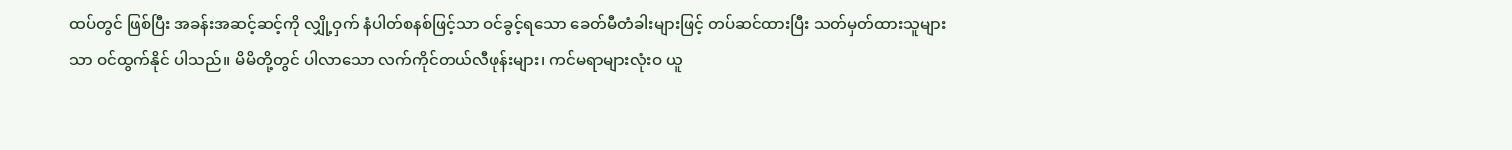ထပ်တွင် ဖြစ်ပြီး အခန်းအဆင့်ဆင့်ကို လျှို့ဝှက် နံပါတ်စနစ်ဖြင့်သာ ဝင်ခွင့်ရသော ခေတ်မီတံခါးများဖြင့် တပ်ဆင်ထားပြီး သတ်မှတ်ထားသူများသာ ဝင်ထွက်နိုင် ပါသည်။ မိမိတို့တွင် ပါလာသော လက်ကိုင်တယ်လီဖုန်းများ၊ ကင်မရာများလုံးဝ ယူ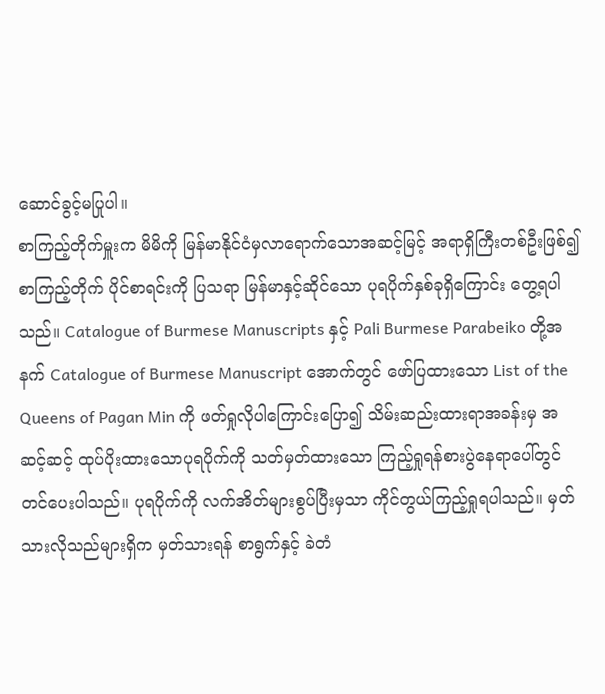ဆောင်ခွင့်မပြုပါ။
စာကြည့်တိုက်မှူးက မိမိကို မြန်မာနိုင်ငံမှလာရောက်သောအဆင့်မြင့် အရာရှိကြီးတစ်ဦးဖြစ်၍ စာကြည့်တိုက် ပိုင်စာရင်းကို ပြသရာ မြန်မာနှင့်ဆိုင်သော ပုရပိုက်နှစ်ခုရှိကြောင်း တွေ့ရပါသည်။ Catalogue of Burmese Manuscripts နှင့် Pali Burmese Parabeiko တို့အနက် Catalogue of Burmese Manuscript အောက်တွင် ဖော်ပြထားသော List of the Queens of Pagan Min ကို ဖတ်ရှုလိုပါကြောင်းပြော၍ သိမ်းဆည်းထားရာအခန်းမှ အဆင့်ဆင့် ထုပ်ပိုးထားသောပုရပိုက်ကို သတ်မှတ်ထားသော ကြည့်ရှုရန်စားပွဲနေရာပေါ်တွင် တင်ပေးပါသည်။ ပုရပိုက်ကို လက်အိတ်များစွပ်ပြီးမှသာ ကိုင်တွယ်ကြည့်ရှုရပါသည်။ မှတ်သားလိုသည်များရှိက မှတ်သားရန် စာရွက်နှင့် ခဲတံ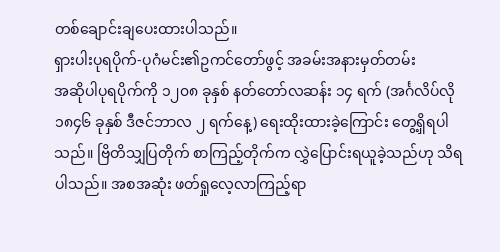တစ်ချောင်းချပေးထားပါသည်။
ရှားပါးပုရပိုက်-ပုဂံမင်း၏ဥကင်တော်ဖွင့် အခမ်းအနားမှတ်တမ်း
အဆိုပါပုရပိုက်ကို ၁၂၀၈ ခုနှစ် နတ်တော်လဆန်း ၁၄ ရက် (အင်္ဂလိပ်လို ၁၈၄၆ ခုနှစ် ဒီဇင်ဘာလ ၂ ရက်နေ့) ရေးထိုးထားခဲ့ကြောင်း တွေ့ရှိရပါသည်။ ဗြိတိသျှပြတိုက် စာကြည့်တိုက်က လွှဲပြောင်းရယူခဲ့သည်ဟု သိရပါသည်။ အစအဆုံး ဖတ်ရှုလေ့လာကြည့်ရာ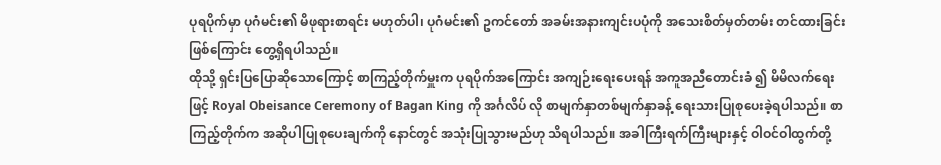ပုရပိုက်မှာ ပုဂံမင်း၏ မိဖုရားစာရင်း မဟုတ်ပါ၊ ပုဂံမင်း၏ ဥကင်တော် အခမ်းအနားကျင်းပပုံကို အသေးစိတ်မှတ်တမ်း တင်ထားခြင်းဖြစ်ကြောင်း တွေ့ရှိရပါသည်။
ထိုသို့ ရှင်းပြပြောဆိုသောကြောင့် စာကြည့်တိုက်မှူးက ပုရပိုက်အကြောင်း အကျဉ်းရေးပေးရန် အကူအညီတောင်းခံ ၍ မိမိလက်ရေးဖြင့် Royal Obeisance Ceremony of Bagan King ကို အင်္ဂလိပ် လို စာမျက်နှာတစ်မျက်နှာခန့် ရေးသားပြုစုပေးခဲ့ရပါသည်။ စာကြည့်တိုက်က အဆိုပါပြုစုပေးချက်ကို နောင်တွင် အသုံးပြုသွားမည်ဟု သိရပါသည်။ အခါကြီးရက်ကြီးများနှင့် ဝါဝင်ဝါထွက်တို့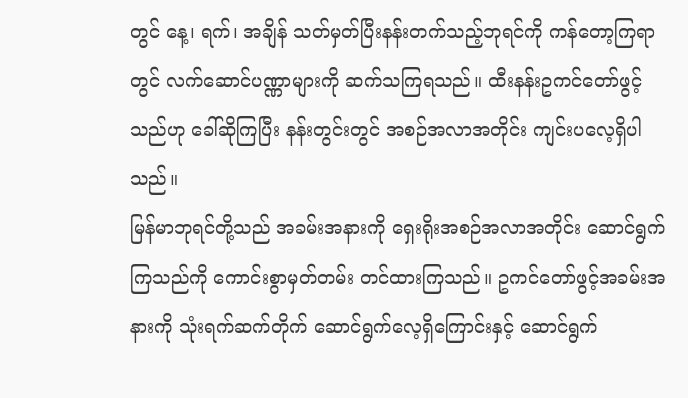တွင် နေ့၊ ရက်၊ အချိန် သတ်မှတ်ပြီးနန်းတက်သည့်ဘုရင်ကို ကန်တော့ကြရာတွင် လက်ဆောင်ပဏ္ဏာများကို ဆက်သကြရသည်။ ထီးနန်းဥကင်တော်ဖွင့်သည်ဟု ခေါ်ဆိုကြပြီး နန်းတွင်းတွင် အစဉ်အလာအတိုင်း ကျင်းပလေ့ရှိပါသည်။
မြန်မာဘုရင်တို့သည် အခမ်းအနားကို ရှေးရိုးအစဉ်အလာအတိုင်း ဆောင်ရွက်ကြသည်ကို ကောင်းစွာမှတ်တမ်း တင်ထားကြသည်။ ဥကင်တော်ဖွင့်အခမ်းအနားကို သုံးရက်ဆက်တိုက် ဆောင်ရွက်လေ့ရှိကြောင်းနှင့် ဆောင်ရွက်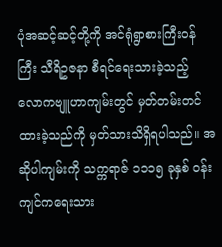ပုံအဆင့်ဆင့်တို့ကို အင်ရုံရွာစားကြီးဝန်ကြီး သီရိဥဇနာ စီရင်ရေးသားခဲ့သည့် လောကဗျူဟာကျမ်းတွင် မှတ်တမ်းတင်ထားခဲ့သည်ကို မှတ်သားသိရှိရပါသည်။ အဆိုပါကျမ်းကို သက္ကရာဇ် ၁၁၁၅ ခုနှစ် ဝန်းကျင်ကရေးသား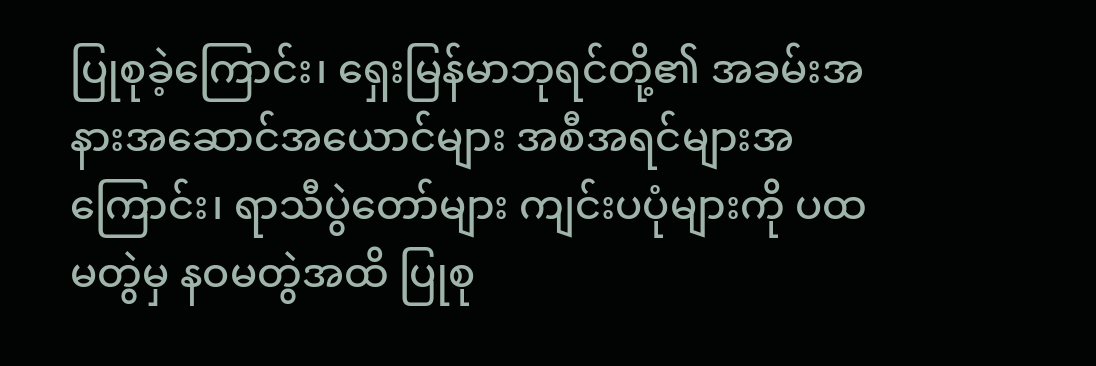ပြုစုခဲ့ကြောင်း၊ ရှေးမြန်မာဘုရင်တို့၏ အခမ်းအနားအဆောင်အယောင်များ အစီအရင်များအကြောင်း၊ ရာသီပွဲတော်များ ကျင်းပပုံများကို ပထမတွဲမှ နဝမတွဲအထိ ပြုစု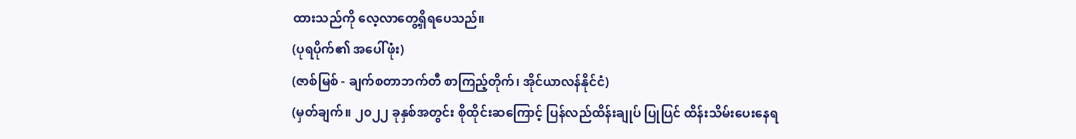ထားသည်ကို လေ့လာတွေ့ရှိရပေသည်။
(ပုရပိုက်၏ အပေါ်ဖုံး)
(ဇာစ်မြစ် - ချက်စတာဘက်တီ စာကြည့်တိုက်၊ အိုင်ယာလန်နိုင်ငံ)
(မှတ်ချက်။ ၂၀၂၂ ခုနှစ်အတွင်း စိုထိုင်းဆကြောင့် ပြန်လည်ထိန်းချုပ် ပြုပြင် ထိန်းသိမ်းပေးနေရ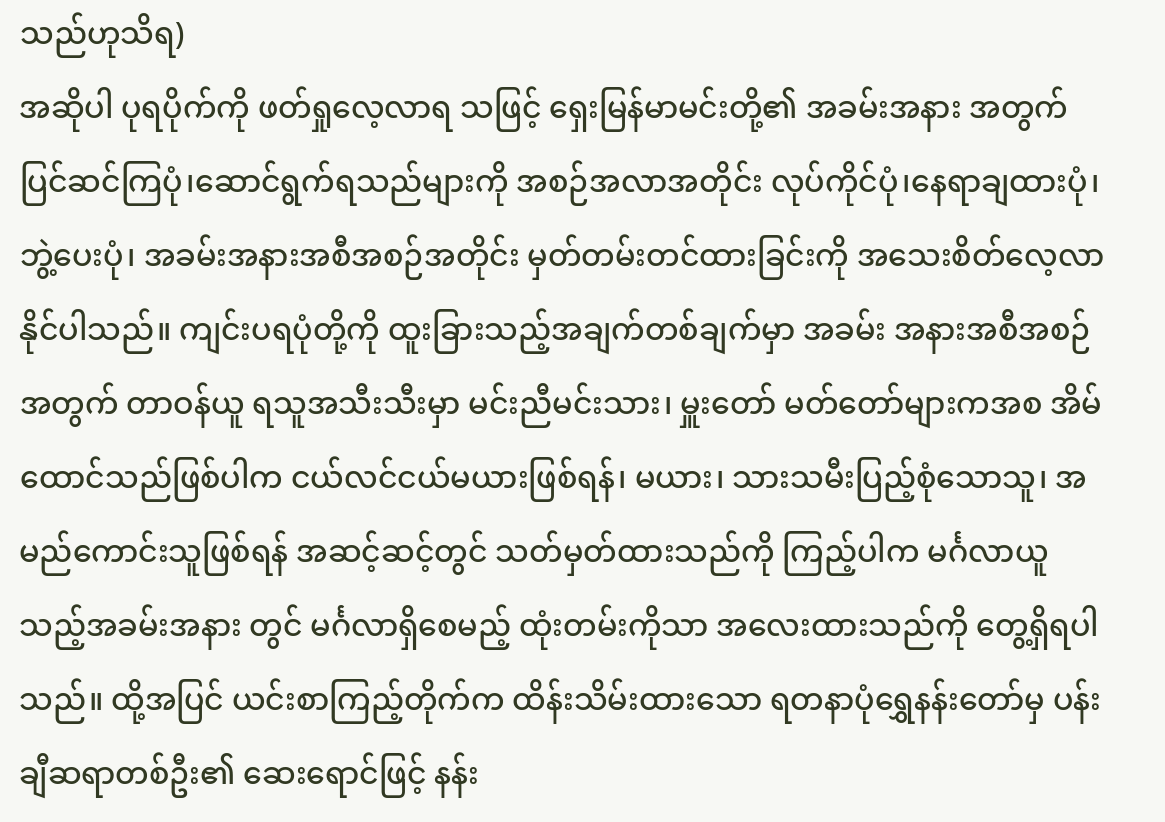သည်ဟုသိရ)
အဆိုပါ ပုရပိုက်ကို ဖတ်ရှုလေ့လာရ သဖြင့် ရှေးမြန်မာမင်းတို့၏ အခမ်းအနား အတွက် ပြင်ဆင်ကြပုံ၊ဆောင်ရွက်ရသည်များကို အစဉ်အလာအတိုင်း လုပ်ကိုင်ပုံ၊နေရာချထားပုံ၊ ဘွဲ့ပေးပုံ၊ အခမ်းအနားအစီအစဉ်အတိုင်း မှတ်တမ်းတင်ထားခြင်းကို အသေးစိတ်လေ့လာနိုင်ပါသည်။ ကျင်းပရပုံတို့ကို ထူးခြားသည့်အချက်တစ်ချက်မှာ အခမ်း အနားအစီအစဉ်အတွက် တာဝန်ယူ ရသူအသီးသီးမှာ မင်းညီမင်းသား၊ မှူးတော် မတ်တော်များကအစ အိမ်ထောင်သည်ဖြစ်ပါက ငယ်လင်ငယ်မယားဖြစ်ရန်၊ မယား၊ သားသမီးပြည့်စုံသောသူ၊ အမည်ကောင်းသူဖြစ်ရန် အဆင့်ဆင့်တွင် သတ်မှတ်ထားသည်ကို ကြည့်ပါက မင်္ဂလာယူသည့်အခမ်းအနား တွင် မင်္ဂလာရှိစေမည့် ထုံးတမ်းကိုသာ အလေးထားသည်ကို တွေ့ရှိရပါသည်။ ထို့အပြင် ယင်းစာကြည့်တိုက်က ထိန်းသိမ်းထားသော ရတနာပုံရွှေနန်းတော်မှ ပန်းချီဆရာတစ်ဦး၏ ဆေးရောင်ဖြင့် နန်း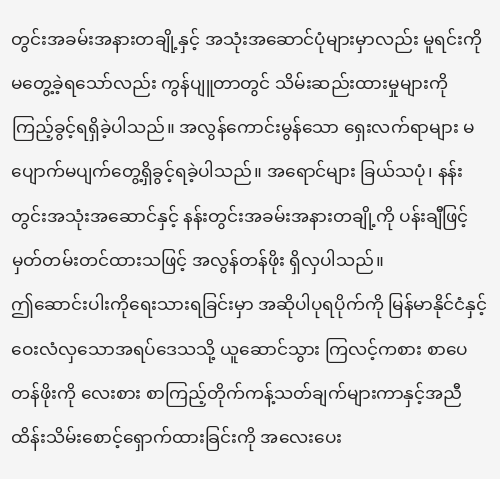တွင်းအခမ်းအနားတချို့နှင့် အသုံးအဆောင်ပုံများမှာလည်း မူရင်းကိုမတွေ့ခဲ့ရသော်လည်း ကွန်ပျူတာတွင် သိမ်းဆည်းထားမှုများကို ကြည့်ခွင့်ရရှိခဲ့ပါသည်။ အလွန်ကောင်းမွန်သော ရှေးလက်ရာများ မပျောက်မပျက်တွေ့ရှိခွင့်ရခဲ့ပါသည်။ အရောင်များ ခြယ်သပုံ၊ နန်းတွင်းအသုံးအဆောင်နှင့် နန်းတွင်းအခမ်းအနားတချို့ကို ပန်းချီဖြင့် မှတ်တမ်းတင်ထားသဖြင့် အလွန်တန်ဖိုး ရှိလှပါသည်။
ဤဆောင်းပါးကိုရေးသားရခြင်းမှာ အဆိုပါပုရပိုက်ကို မြန်မာနိုင်ငံနှင့် ဝေးလံလှသောအရပ်ဒေသသို့ ယူဆောင်သွား ကြလင့်ကစား စာပေတန်ဖိုးကို လေးစား စာကြည့်တိုက်ကန့်သတ်ချက်များကာနှင့်အညီ ထိန်းသိမ်းစောင့်ရှောက်ထားခြင်းကို အလေးပေး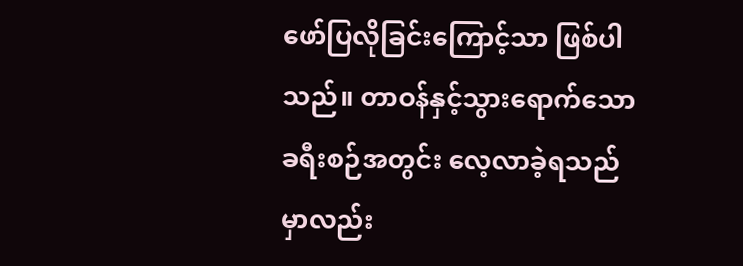ဖော်ပြလိုခြင်းကြောင့်သာ ဖြစ်ပါသည်။ တာဝန်နှင့်သွားရောက်သော ခရီးစဉ်အတွင်း လေ့လာခဲ့ရသည်မှာလည်း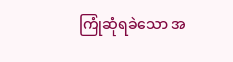ကြုံဆုံရခဲသော အ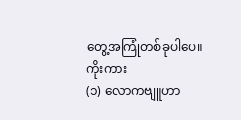တွေ့အကြုံတစ်ခုပါပေ။
ကိုးကား
(၁) လောကဗျူဟာ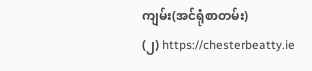ကျမ်း(အင်ရုံစာတမ်း)
(၂) https://chesterbeatty.ie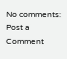No comments:
Post a Comment